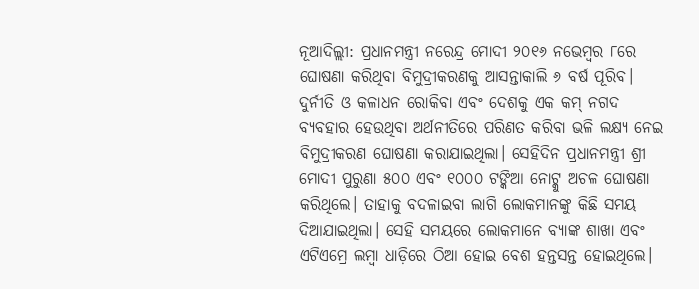ନୂଆଦିଲ୍ଲୀ: ପ୍ରଧାନମନ୍ତ୍ରୀ ନରେନ୍ଦ୍ର ମୋଦୀ ୨୦୧୬ ନଭେମ୍ବର ୮ରେ ଘୋଷଣା କରିଥିବା ବିମୁଦ୍ରୀକରଣକୁ ଆସନ୍ତାକାଲି ୬ ବର୍ଷ ପୂରିବ। ଦୁର୍ନୀତି ଓ କଳାଧନ ରୋକିବା ଏବଂ ଦେଶକୁ ଏକ କମ୍ ନଗଦ ବ୍ୟବହାର ହେଉଥିବା ଅର୍ଥନୀତିରେ ପରିଣତ କରିବା ଭଳି ଲକ୍ଷ୍ୟ ନେଇ ବିମୁଦ୍ରୀକରଣ ଘୋଷଣା କରାଯାଇଥିଲା। ସେହିଦିନ ପ୍ରଧାନମନ୍ତ୍ରୀ ଶ୍ରୀ ମୋଦୀ ପୁରୁଣା ୫୦୦ ଏବଂ ୧୦୦୦ ଟଙ୍କିଆ ନୋଟ୍କୁ ଅଚଳ ଘୋଷଣା କରିଥିଲେ। ତାହାକୁ ବଦଳାଇବା ଲାଗି ଲୋକମାନଙ୍କୁ କିଛି ସମୟ ଦିଆଯାଇଥିଲା। ସେହି ସମୟରେ ଲୋକମାନେ ବ୍ୟାଙ୍କ ଶାଖା ଏବଂ ଏଟିଏମ୍ରେ ଲମ୍ବା ଧାଡ଼ିରେ ଠିଆ ହୋଇ ବେଶ ହନ୍ତସନ୍ତ ହୋଇଥିଲେ।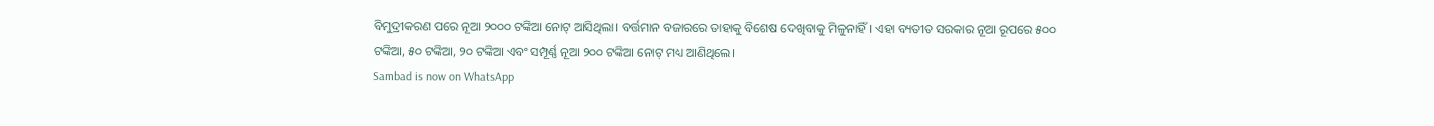ବିମୁଦ୍ରୀକରଣ ପରେ ନୂଆ ୨୦୦୦ ଟଙ୍କିଆ ନୋଟ୍ ଆସିଥିଲା। ବର୍ତ୍ତମାନ ବଜାରରେ ତାହାକୁ ବିଶେଷ ଦେଖିବାକୁ ମିଳୁନାହିଁ। ଏହା ବ୍ୟତୀତ ସରକାର ନୂଆ ରୂପରେ ୫୦୦ ଟଙ୍କିଆ, ୫୦ ଟଙ୍କିଆ, ୨୦ ଟଙ୍କିଆ ଏବଂ ସମ୍ପୂର୍ଣ୍ଣ ନୂଆ ୨୦୦ ଟଙ୍କିଆ ନୋଟ୍ ମଧ୍ୟ ଆଣିଥିଲେ।
Sambad is now on WhatsApp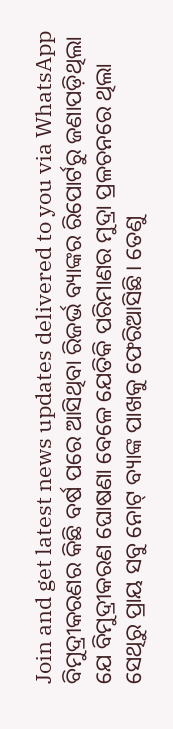Join and get latest news updates delivered to you via WhatsApp
ବିମୁଦ୍ରୀକରଣର କିଛି ବର୍ଷ ପରେ ଆସିଥିବା ରିଜର୍ଭ ବ୍ୟାଙ୍କର ରିପୋର୍ଟରୁ ଜଣାପଡ଼ିଥିଲା ଯେ ବିମୁଦ୍ରୀକରଣ ଘୋଷଣା ବେଳେ ଯେତିକି ପରିମାଣର ମୁଦ୍ରା ପ୍ରଳଚନରେ ଥିଲା ସେଥିରୁ ପ୍ରାୟ ସବୁ ନୋଟ୍ ବ୍ୟାଙ୍କ ପାଖକୁ ଫେରିଆସିଛି। ତେଣୁ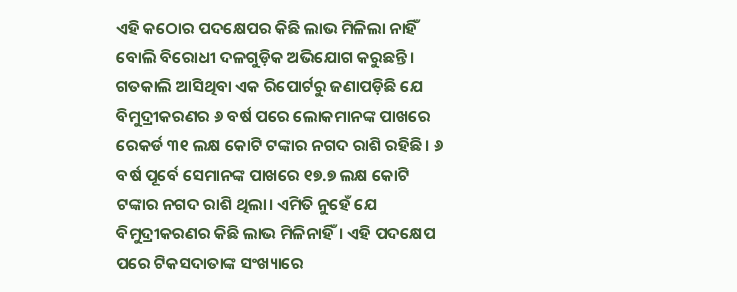ଏହି କଠୋର ପଦକ୍ଷେପର କିଛି ଲାଭ ମିଳିଲା ନାହିଁ ବୋଲି ବିରୋଧୀ ଦଳଗୁଡ଼ିକ ଅଭିଯୋଗ କରୁଛନ୍ତି। ଗତକାଲି ଆସିଥିବା ଏକ ରିପୋର୍ଟରୁ ଜଣାପଡ଼ିଛି ଯେ ବିମୁଦ୍ରୀକରଣର ୬ ବର୍ଷ ପରେ ଲୋକମାନଙ୍କ ପାଖରେ ରେକର୍ଡ ୩୧ ଲକ୍ଷ କୋଟି ଟଙ୍କାର ନଗଦ ରାଶି ରହିଛି। ୬ ବର୍ଷ ପୂର୍ବେ ସେମାନଙ୍କ ପାଖରେ ୧୭.୭ ଲକ୍ଷ କୋଟି ଟଙ୍କାର ନଗଦ ରାଶି ଥିଲା। ଏମିତି ନୁହେଁ ଯେ ବିମୁଦ୍ରୀକରଣର କିଛି ଲାଭ ମିଳିନାହିଁ। ଏହି ପଦକ୍ଷେପ ପରେ ଟିକସଦାତାଙ୍କ ସଂଖ୍ୟାରେ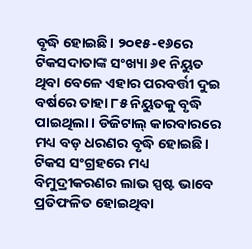ବୃଦ୍ଧି ହୋଇଛି। ୨୦୧୫-୧୬ରେ ଟିକସଦାତାଙ୍କ ସଂଖ୍ୟା ୬୧ ନିୟୁତ ଥିବା ବେଳେ ଏହାର ପରବର୍ତ୍ତୀ ଦୁଇ ବର୍ଷରେ ତାହା ୮୫ ନିୟୁତକୁ ବୃଦ୍ଧି ପାଇଥିଲା। ଡିଜିଟାଲ୍ କାରବାରରେ ମଧ୍ୟ ବଡ଼ ଧରଣର ବୃଦ୍ଧି ହୋଇଛି। ଟିକସ ସଂଗ୍ରହରେ ମଧ୍ୟ ବିମୁଦ୍ରୀକରଣର ଲାଭ ସ୍ପଷ୍ଟ ଭାବେ ପ୍ରତିଫଳିତ ହୋଇଥିବା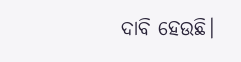ଦାବି ହେଉଛି।